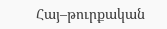Հայ–թուրքական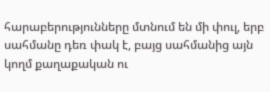հարաբերությունները մտնում են մի փուլ, երբ սահմանը դեռ փակ է, բայց սահմանից այն կողմ քաղաքական ու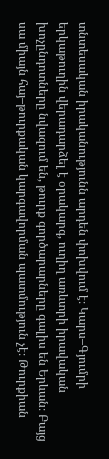տնտեսական իրականությունն արդեն փոխվում է։ Կարս–Գյումրի երկաթուղին վերադարձել է օրակարգ, ուղիղ առևտրի իրավական խոչընդոտները նվազում են, թուրք գործարարները գալիս են Երևան։ Բայց սա միայն հայ–թուրքական կարգավորման պատմություն չէ։ Թուրքիան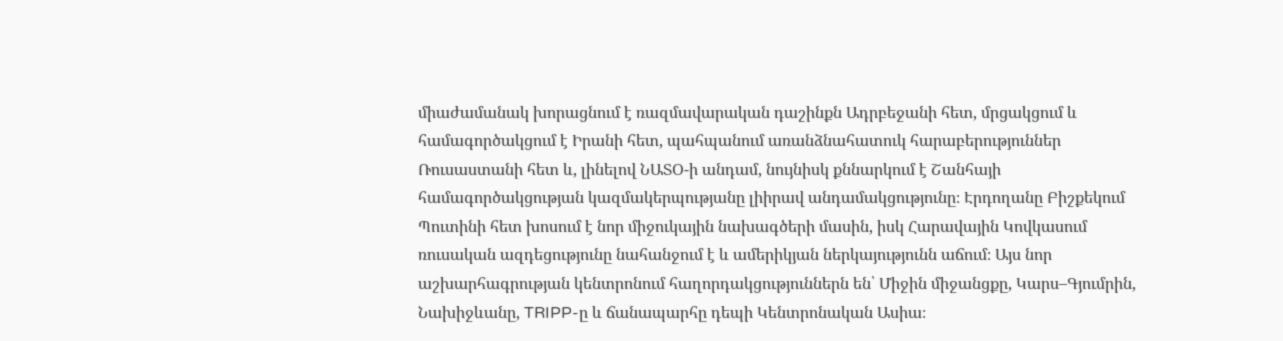միաժամանակ խորացնում է ռազմավարական դաշինքն Ադրբեջանի հետ, մրցակցում և համագործակցում է Իրանի հետ, պահպանում առանձնահատուկ հարաբերություններ Ռուսաստանի հետ և, լինելով ՆԱՏՕ-ի անդամ, նույնիսկ քննարկում է Շանհայի համագործակցության կազմակերպությանը լիիրավ անդամակցությունը։ Էրդողանը Բիշքեկում Պուտինի հետ խոսում է նոր միջուկային նախագծերի մասին, իսկ Հարավային Կովկասում ռուսական ազդեցությունը նահանջում է և ամերիկյան ներկայությունն աճում։ Այս նոր աշխարհագրության կենտրոնում հաղորդակցություններն են՝ Միջին միջանցքը, Կարս–Գյումրին, Նախիջևանը, TRIPP-ը և ճանապարհը դեպի Կենտրոնական Ասիա։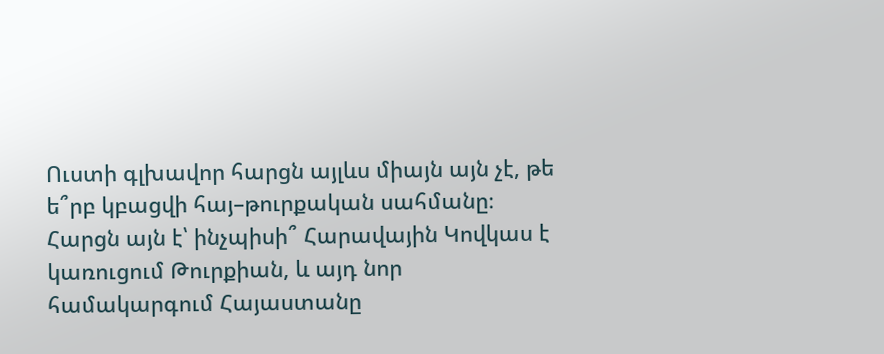Ուստի գլխավոր հարցն այլևս միայն այն չէ, թե ե՞րբ կբացվի հայ–թուրքական սահմանը։ Հարցն այն է՝ ինչպիսի՞ Հարավային Կովկաս է կառուցում Թուրքիան, և այդ նոր համակարգում Հայաստանը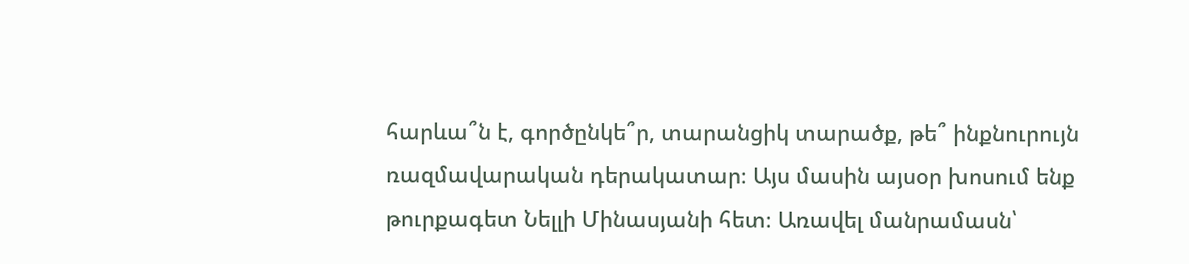հարևա՞ն է, գործընկե՞ր, տարանցիկ տարածք, թե՞ ինքնուրույն ռազմավարական դերակատար։ Այս մասին այսօր խոսում ենք թուրքագետ Նելլի Մինասյանի հետ։ Առավել մանրամասն՝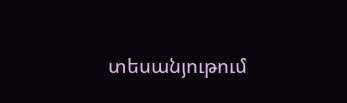տեսանյութում